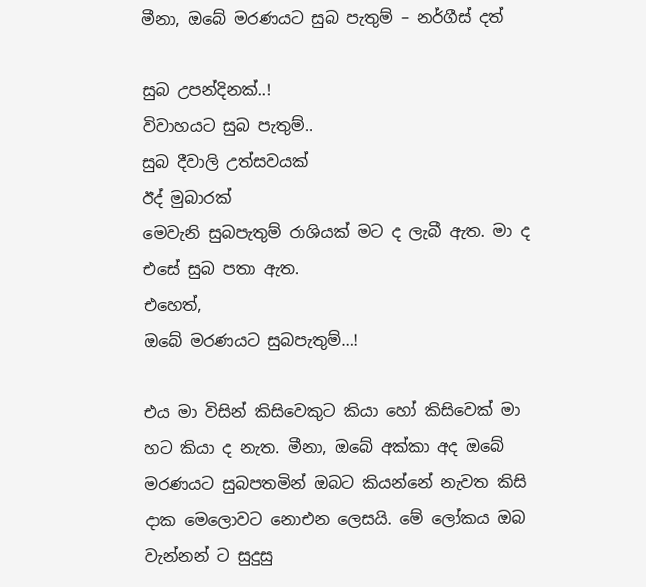මීනා, ඔබේ මරණයට සුබ පැතුම් – නර්ගීස් දත්

සුබ උපන්දිනක්..!
විවාහයට සුබ පැතුම්..
සුබ දීවාලි උත්සවයක්
ඊද් මුබාරක්
මෙවැනි සුබපැතුම් රාශියක් මට ද ලැබී ඇත. මා ද එසේ සුබ පතා ඇත.
එහෙත්,
ඔබේ මරණයට සුබපැතුම්…!

එය මා විසින් කිසිවෙකුට කියා හෝ කිසිවෙක් මා හට කියා ද නැත. මීනා, ඔබේ අක්කා අද ඔබේ මරණයට සුබපතමින් ඔබට කියන්නේ නැවත කිසි දාක මෙලොවට නොඑන ලෙසයි. මේ ලෝකය ඔබ වැන්නන් ට සුදුසු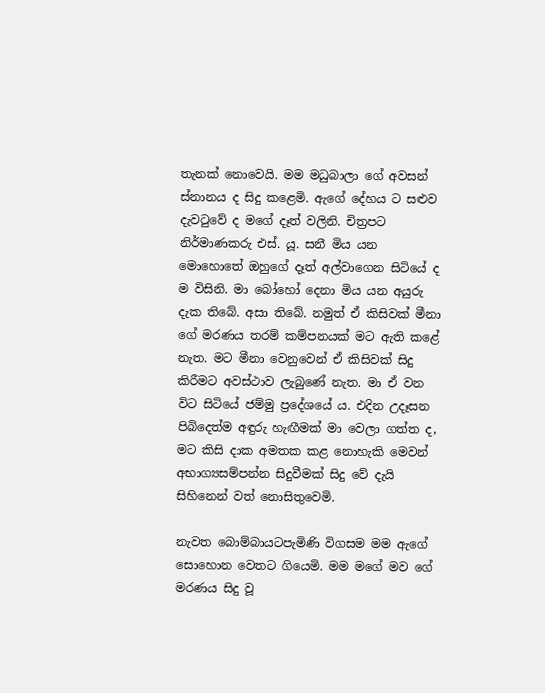තැනක් නොවෙයි. මම මධුබාලා ගේ අවසන් ස්නානය ද සිදු කළෙමි. ඇගේ දේහය ට සළුව දැවටුවේ ද මගේ දෑත් වලිනි. චිත්‍රපට නිර්මාණකරු එස්. යූ. සනී මිය යන මොහොතේ ඔහුගේ දෑත් අල්වාගෙන සිටියේ ද ම විසිනි. මා බෝහෝ දෙනා මිය යන අයුරු දැක තිබේ. අසා තිබේ. නමුත් ඒ කිසිවක් මීනා ගේ මරණය තරම් කම්පනයක් මට ඇති කළේ නැත. මට මීනා වෙනුවෙන් ඒ කිසිවක් සිදු කිරීමට අවස්ථාව ලැබුණේ නැත. මා ඒ වන විට සිටියේ ජම්මු ප්‍රදේශයේ ය. එදින උදෑසන පිබිදෙත්ම අඳුරු හැඟීමක් මා වෙලා ගත්ත ද, මට කිසි දාක අමතක කළ නොහැකි මෙවන් අභාග්‍යසම්පන්න සිදුවීමක් සිදු වේ දැයි සිහිනෙන් වත් නොසිතුවෙමි.

නැවත බොම්බායටපැමිණි විගසම මම ඇගේ සොහොන වෙතට ගියෙමි. මම මගේ මව ගේ මරණය සිදු වූ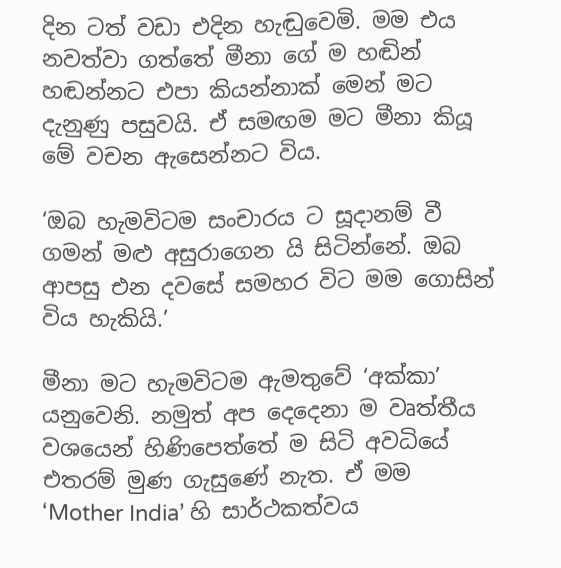දින ටත් වඩා එදින හැඬුවෙමි. මම එය නවත්වා ගත්තේ මීනා ගේ ම හඬින් හඬන්නට එපා කියන්නාක් මෙන් මට දැනුණු පසුවයි. ඒ සමඟම මට මීනා කියූ මේ වචන ඇසෙන්නට විය.

‘ඔබ හැමවිටම සංචාරය ට සූදානම් වී ගමන් මළු අසුරාගෙන යි සිටින්නේ. ඔබ ආපසු එන දවසේ සමහර විට මම ගොසින් විය හැකියි.’

මීනා මට හැමවිටම ඇමතුවේ ‘අක්කා’ යනුවෙනි. නමුත් අප දෙදෙනා ම වෘත්තීය වශයෙන් හිණිපෙත්තේ ම සිටි අවධියේ එතරම් මුණ ගැසුණේ නැත. ඒ මම ‘Mother India’ හි සාර්ථකත්වය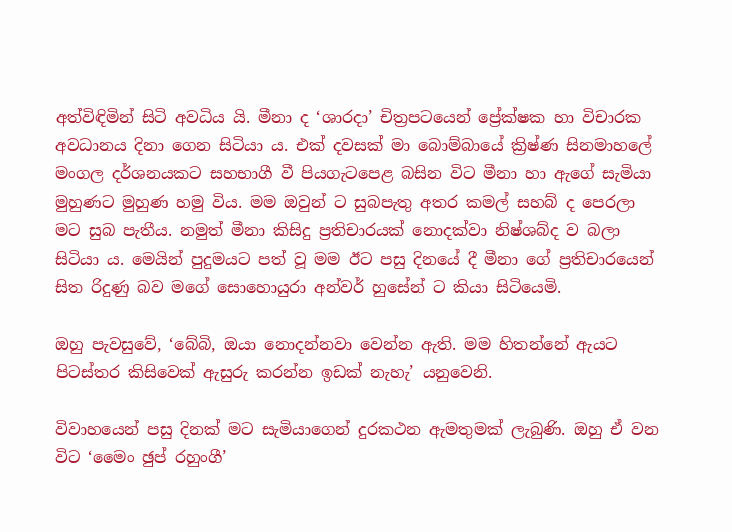අත්විඳිමින් සිටි අවධිය යි. මීනා ද ‘ශාරදා’ චිත්‍රපටයෙන් ප්‍රේක්ෂක හා විචාරක අවධානය දිනා ගෙන සිටියා ය. එක් දවසක් මා බොම්බායේ ක්‍රිෂ්ණ සිනමාහලේ මංගල දර්ශනයකට සහභාගී වී පියගැටපෙළ බසින විට මීනා හා ඇගේ සැමියා මුහුණට මුහුණ හමු විය. මම ඔවුන් ට සුබපැතු අතර කමල් සහබ් ද පෙරලා මට සුබ පැතීය. නමුත් මීනා කිසිදු ප්‍රතිචාරයක් නොදක්වා නිෂ්ශබ්ද ව බලා සිටියා ය. මෙයින් පුදුමයට පත් වූ මම ඊට පසු දිනයේ දී මීනා ගේ ප්‍රතිචාරයෙන් සිත රිදුණු බව මගේ සොහොයුරා අන්වර් හුසේන් ට කියා සිටියෙමි.

ඔහු පැවසුවේ, ‘බේබි, ඔයා නොදන්නවා වෙන්න ඇති. මම හිතන්නේ ඇයට පිටස්තර කිසිවෙක් ඇසුරු කරන්න ඉඩක් නැහැ’ යනුවෙනි.

විවාහයෙන් පසු දිනක් මට සැමියාගෙන් දුරකථන ඇමතුමක් ලැබුණි. ඔහු ඒ වන විට ‘මෛං ඡුප් රහුංගී’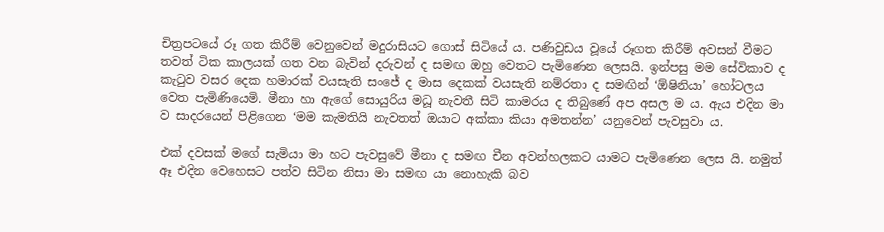චිත්‍රපටයේ රූ ගත කිරීම් වෙනුවෙන් මදුරාසියට ගොස් සිටියේ ය. පණිවුඩය වූයේ රූගත කිරීම් අවසන් වීමට තවත් ටික කාලයක් ගත වන බැවින් දරුවන් ද සමඟ ඔහු වෙතට පැමිණෙන ලෙසයි. ඉන්පසු මම සේවිකාව ද කැටුව වසර දෙක හමාරක් වයසැති සංජේ ද මාස දෙකක් වයසැති නම්රතා ද සමඟින් ‘ඕෂිනියා’ හෝටලය වෙත පැමිණියෙමි. මීනා හා ඇගේ සොයුරිය මධූ නැවතී සිටි කාමරය ද තිබුණේ අප අසල ම ය. ඇය එදින මා ව සාදරයෙන් පිළිගෙන ‘මම කැමතියි නැවතත් ඔයාට අක්කා කියා අමතන්න’ යනුවෙන් පැවසුවා ය.

එක් දවසක් මගේ සැමියා මා හට පැවසුවේ මීනා ද සමඟ චීන අවන්හලකට යාමට පැමිණෙන ලෙස යි. නමුත් ඈ එදින වෙහෙසට පත්ව සිටින නිසා මා සමඟ යා නොහැකි බව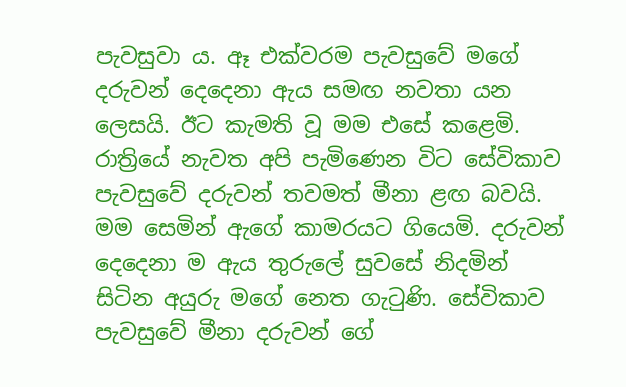පැවසුවා ය. ඈ එක්වරම පැවසුවේ මගේ දරුවන් දෙදෙනා ඇය සමඟ නවතා යන ලෙසයි. ඊට කැමති වූ මම එසේ කළෙමි. රාත්‍රියේ නැවත අපි පැමිණෙන විට සේවිකාව පැවසුවේ දරුවන් තවමත් මීනා ළඟ බවයි. මම සෙමින් ඇගේ කාමරයට ගියෙමි. දරුවන් දෙදෙනා ම ඇය තුරුලේ සුවසේ නිදමින් සිටින අයුරු මගේ නෙත ගැටුණි. සේවිකාව පැවසුවේ මීනා දරුවන් ගේ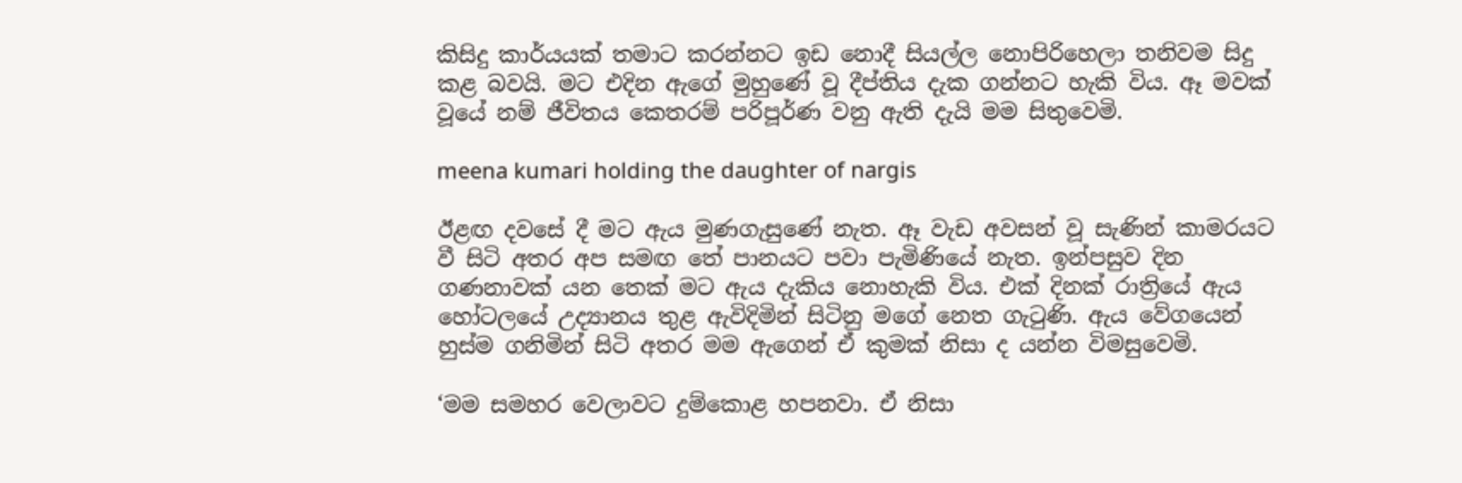කිසිදු කාර්යයක් තමාට කරන්නට ඉඩ නොදී සියල්ල නොපිරිහෙලා තනිවම සිදු කළ බවයි. මට එදින ඇගේ මුහුණේ වූ දීප්තිය දැක ගන්නට හැකි විය. ඈ මවක් වූයේ නම් ජීවිතය කෙතරම් පරිපූර්ණ වනු ඇති දැයි මම සිතුවෙමි.

meena kumari holding the daughter of nargis

ඊළඟ දවසේ දී මට ඇය මුණගැසුණේ නැත. ඈ වැඩ අවසන් වූ සැණින් කාමරයට වී සිටි අතර අප සමඟ තේ පානයට පවා පැමිණියේ නැත. ඉන්පසුව දින ගණනාවක් යන තෙක් මට ඇය දැකිය නොහැකි විය. එක් දිනක් රාත්‍රියේ ඇය හෝටලයේ උද්‍යානය තුළ ඇවිදිමින් සිටිනු මගේ නෙත ගැටුණි. ඇය වේගයෙන් හුස්ම ගනිමින් සිටි අතර මම ඇගෙන් ඒ කුමක් නිසා ද යන්න විමසුවෙමි.

‘මම සමහර වෙලාවට දුම්කොළ හපනවා. ඒ නිසා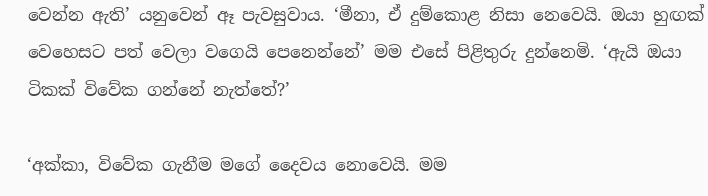වෙන්න ඇති’ යනුවෙන් ඈ පැවසුවාය. ‘මීනා, ඒ දුම්කොළ නිසා නෙවෙයි. ඔයා හුඟක් වෙහෙසට පත් වෙලා වගෙයි පෙනෙන්නේ’ මම එසේ පිළිතුරු දුන්නෙමි. ‘ඇයි ඔයා ටිකක් විවේක ගන්නේ නැත්තේ?’

‘අක්කා, විවේක ගැනීම මගේ දෛවය නොවෙයි. මම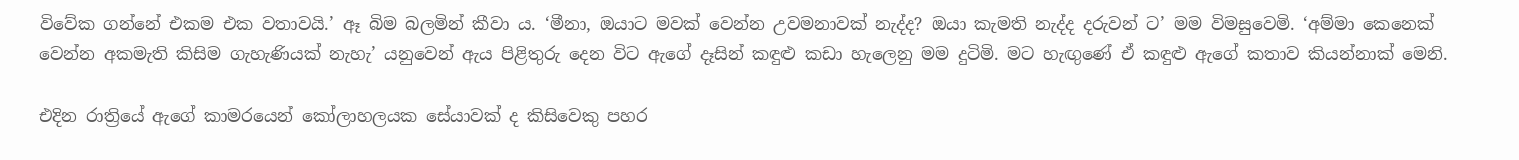විවේක ගන්නේ එකම එක වතාවයි.’ ඈ බිම බලමින් කීවා ය. ‘මීනා, ඔයාට මවක් වෙන්න උවමනාවක් නැද්ද? ඔයා කැමති නැද්ද දරුවන් ට’ මම විමසුවෙමි. ‘අම්මා කෙනෙක් වෙන්න අකමැති කිසිම ගැහැණියක් නැහැ’ යනුවෙන් ඇය පිළිතුරු දෙන විට ඇගේ දෑසින් කඳුළු කඩා හැලෙනු මම දුටිමි. මට හැඟුණේ ඒ කඳුළු ඇගේ කතාව කියන්නාක් මෙනි.

එදින රාත්‍රියේ ඇගේ කාමරයෙන් කෝලාහලයක සේයාවක් ද කිසිවෙකු පහර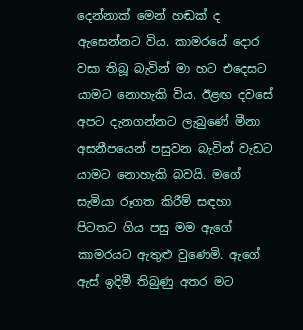දෙන්නාක් මෙන් හඬක් ද ඇසෙන්නට විය. කාමරයේ දොර වසා තිබූ බැවින් මා හට එදෙසට යාමට නොහැකි විය. ඊළඟ දවසේ අපට දැනගන්නට ලැබුණේ මීනා අසනීපයෙන් පසුවන බැවින් වැඩට යාමට නොහැකි බවයි. මගේ සැමියා රූගත කිරීම් සඳහා පිටතට ගිය පසු මම ඇගේ කාමරයට ඇතුළු වුණෙමි. ඇගේ ඇස් ඉදිමී තිබුණු අතර මට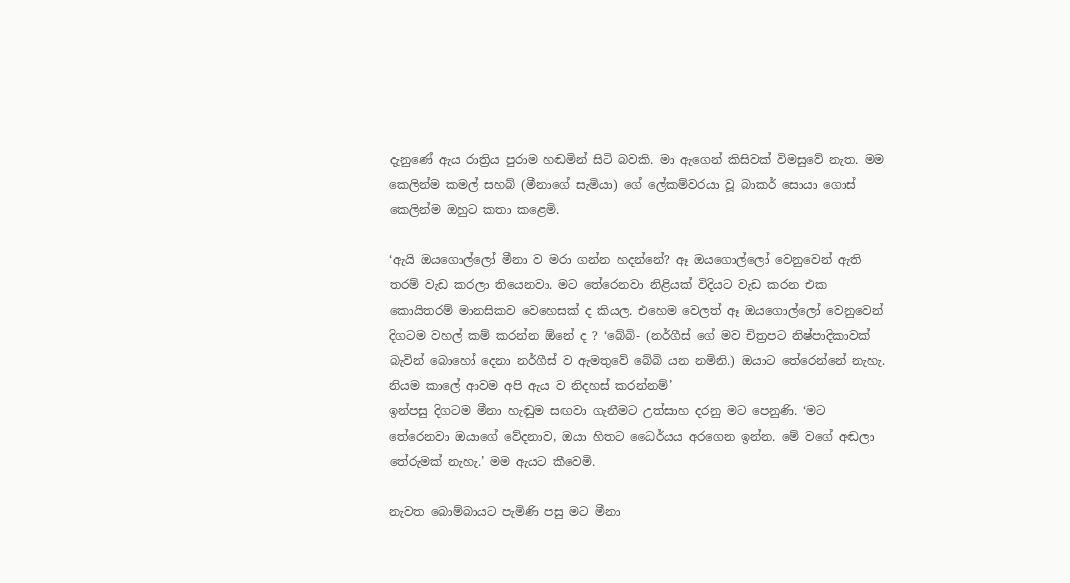දැනුණේ ඇය රාත්‍රිය පුරාම හඬමින් සිටි බවකි. මා ඇගෙන් කිසිවක් විමසුවේ නැත. මම කෙලින්ම කමල් සහබ් (මීනාගේ සැමියා) ගේ ලේකම්වරයා වූ බාකර් සොයා ගොස් කෙලින්ම ඔහුට කතා කළෙමි.

‘ඇයි ඔයගොල්ලෝ මීනා ව මරා ගන්න හදන්නේ? ඈ ඔයගොල්ලෝ වෙනුවෙන් ඇති තරම් වැඩ කරලා තියෙනවා. මට තේරෙනවා නිළියක් විදියට වැඩ කරන එක කොයිතරම් මානසිකව වෙහෙසක් ද කියල. එහෙම වෙලත් ඈ ඔයගොල්ලෝ වෙනුවෙන් දිගටම වහල් කම් කරන්න ඕනේ ද ? ‘බේබි- (නර්ගීස් ගේ මව චිත්‍රපට නිෂ්පාදිකාවක් බැවින් බොහෝ දෙනා නර්ගීස් ව ඇමතුවේ බේබි යන නමිනි.) ඔයාට තේරෙන්නේ නැහැ. නියම කාලේ ආවම අපි ඇය ව නිදහස් කරන්නම්’
ඉන්පසු දිගටම මීනා හැඬුම සඟවා ගැනීමට උත්සාහ දරනු මට පෙනුණි. ‘මට තේරෙනවා ඔයාගේ වේදනාව, ඔයා හිතට ධෛර්යය අරගෙන ඉන්න. මේ වගේ අඬලා තේරුමක් නැහැ.’ මම ඇයට කීවෙමි.

නැවත බොම්බායට පැමිණි පසු මට මීනා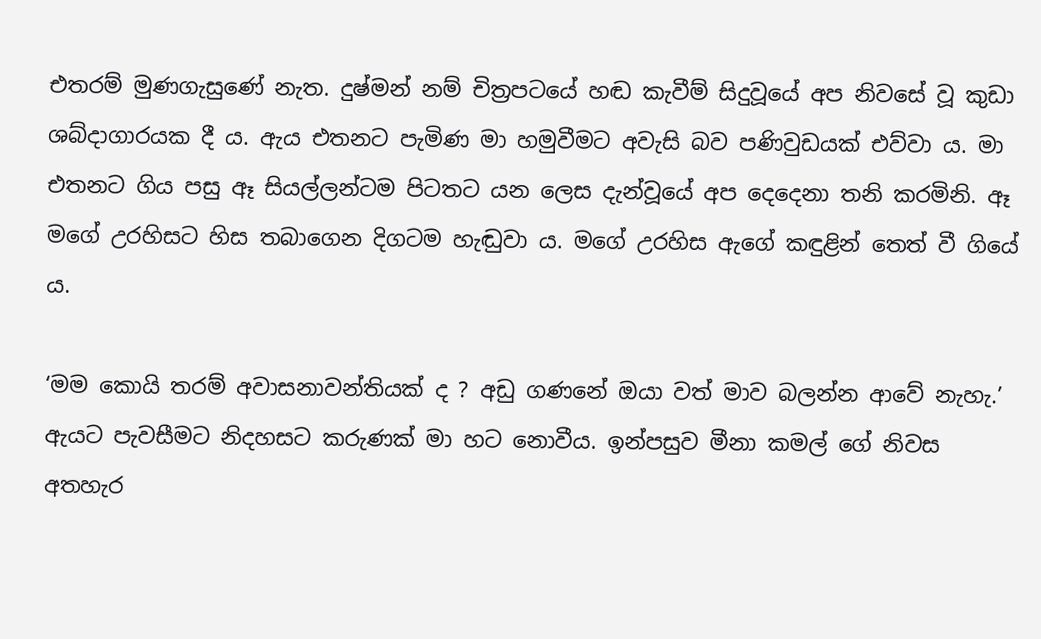එතරම් මුණගැසුණේ නැත. දුෂ්මන් නම් චිත්‍රපටයේ හඬ කැවීම් සිදුවූයේ අප නිවසේ වූ කුඩා ශබ්දාගාරයක දී ය. ඇය එතනට පැමිණ මා හමුවීමට අවැසි බව පණිවුඩයක් එව්වා ය. මා එතනට ගිය පසු ඈ සියල්ලන්ටම පිටතට යන ලෙස දැන්වූයේ අප දෙදෙනා තනි කරමිනි. ඈ මගේ උරහිසට හිස තබාගෙන දිගටම හැඬුවා ය. මගේ උරහිස ඇගේ කඳුළින් තෙත් වී ගියේ ය.

‘මම කොයි තරම් අවාසනාවන්තියක් ද ? අඩු ගණනේ ඔයා වත් මාව බලන්න ආවේ නැහැ.’ ඇයට පැවසීමට නිදහසට කරුණක් මා හට නොවීය. ඉන්පසුව මීනා කමල් ගේ නිවස අතහැර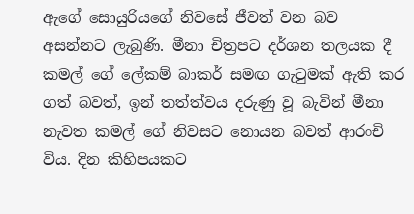ඇගේ සොයුරියගේ නිවසේ ජීවත් වන බව අසන්නට ලැබුණි. මීනා චිත්‍රපට දර්ශන තලයක දී කමල් ගේ ලේකම් බාකර් සමඟ ගැටුමක් ඇති කර ගත් බවත්, ඉන් තත්ත්වය දරුණු වූ බැවින් මීනා නැවත කමල් ගේ නිවසට නොයන බවත් ආරංචි විය. දින කිහිපයකට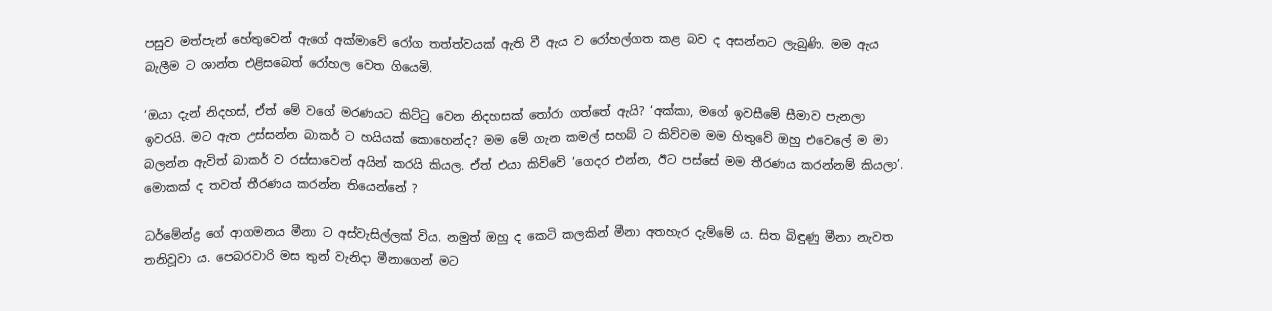පසුව මත්පැන් හේතුවෙන් ඇගේ අක්මාවේ රෝග තත්ත්වයක් ඇති වී ඇය ව රෝහල්ගත කළ බව ද අසන්නට ලැබුණි. මම ඇය බැලීම ට ශාන්ත එළිසබෙත් රෝහල වෙත ගියෙමි.

‘ඔයා දැන් නිදහස්, ඒත් මේ වගේ මරණයට කිට්ටු වෙන නිදහසක් තෝරා ගත්තේ ඇයි? ‘අක්කා, මගේ ඉවසීමේ සීමාව පැනලා ඉවරයි. මට ඇත උස්සන්න බාකර් ට හයියක් කොහෙන්ද? මම මේ ගැන කමල් සහබ් ට කිව්වම මම හිතුවේ ඔහු එවෙලේ ම මා බලන්න ඇවිත් බාකර් ව රස්සාවෙන් අයින් කරයි කියල. ඒත් එයා කිව්වේ ‘ගෙදර එන්න, ඊට පස්සේ මම තීරණය කරන්නම් කියලා’. මොකක් ද තවත් තීරණය කරන්න තියෙන්නේ ?

ධර්මේන්ද්‍ර ගේ ආගමනය මීනා ට අස්වැසිල්ලක් විය. නමුත් ඔහු ද කෙටි කලකින් මීනා අතහැර දැම්මේ ය. සිත බිඳුණු මීනා නැවත තනිවූවා ය. පෙබරවාරි මස තුන් වැනිදා මීනාගෙන් මට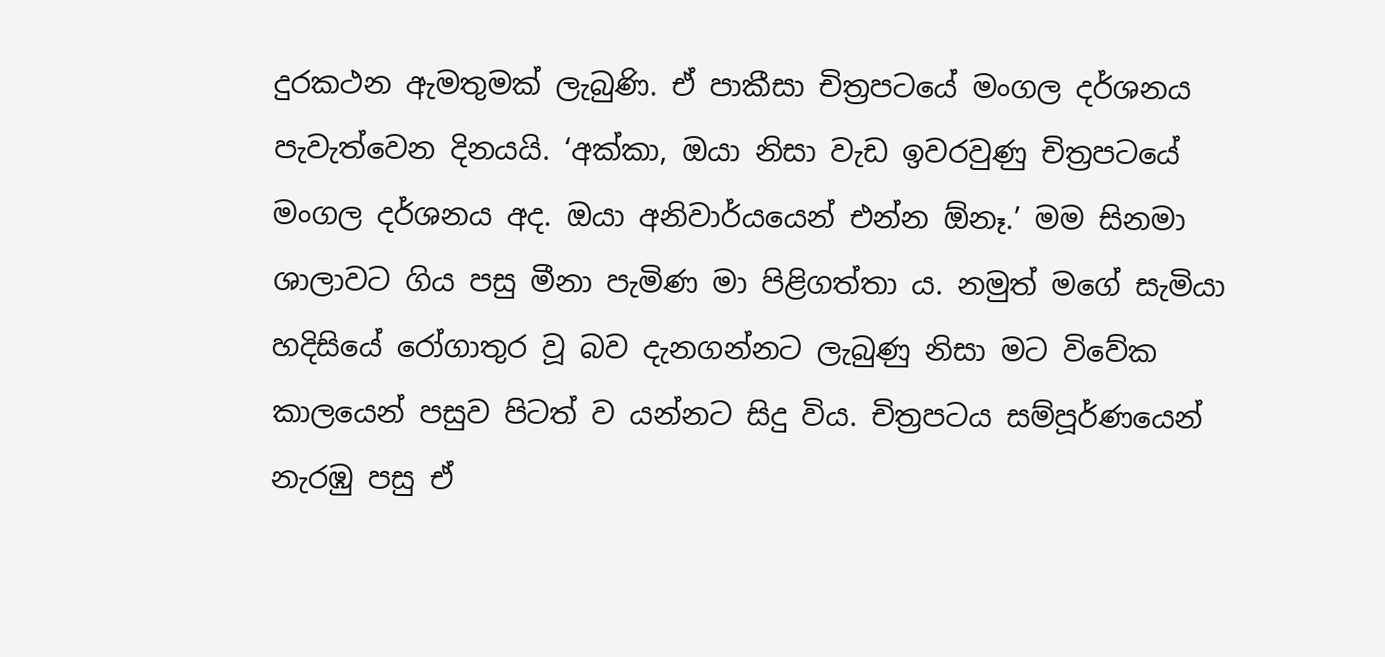දුරකථන ඇමතුමක් ලැබුණි. ඒ පාකීසා චිත්‍රපටයේ මංගල දර්ශනය පැවැත්වෙන දිනයයි. ‘අක්කා, ඔයා නිසා වැඩ ඉවරවුණු චිත්‍රපටයේ මංගල දර්ශනය අද. ඔයා අනිවාර්යයෙන් එන්න ඕනෑ.’ මම සිනමා ශාලාවට ගිය පසු මීනා පැමිණ මා පිළිගත්තා ය. නමුත් මගේ සැමියා හදිසියේ රෝගාතුර වූ බව දැනගන්නට ලැබුණු නිසා මට විවේක කාලයෙන් පසුව පිටත් ව යන්නට සිදු විය. චිත්‍රපටය සම්පූර්ණයෙන් නැරඹු පසු ඒ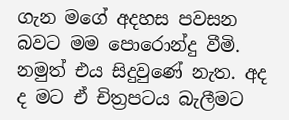ගැන මගේ අදහස පවසන බවට මම පොරොන්දු වීමි. නමුත් එය සිදුවුණේ නැත. අද ද මට ඒ චිත්‍රපටය බැලීමට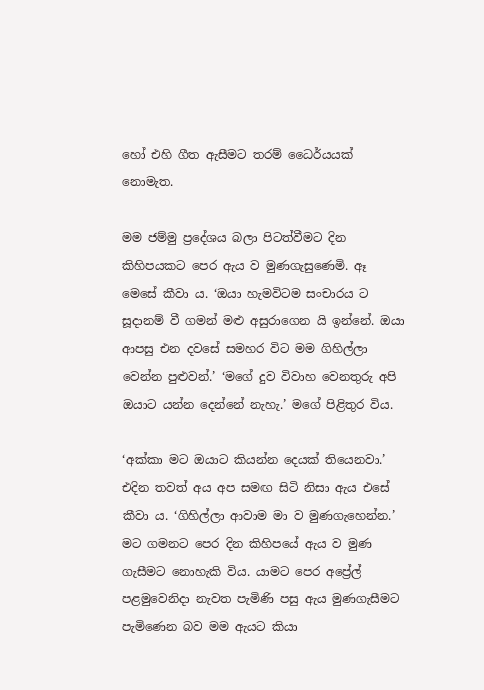හෝ එහි ගීත ඇසීමට තරම් ධෛර්යයක් නොමැත.

මම ජම්මු ප්‍රදේශය බලා පිටත්වීමට දින කිහිපයකට පෙර ඇය ව මුණගැසුණෙමි. ඈ මෙසේ කීවා ය. ‘ඔයා හැමවිටම සංචාරය ට සූදානම් වී ගමන් මළු අසුරාගෙන යි ඉන්නේ. ඔයා ආපසු එන දවසේ සමහර විට මම ගිහිල්ලා වෙන්න පුළුවන්.’ ‘මගේ දුව විවාහ වෙනතුරු අපි ඔයාට යන්න දෙන්නේ නැහැ.’ මගේ පිළිතුර විය.

‘අක්කා මට ඔයාට කියන්න දෙයක් තියෙනවා.’ එදින තවත් අය අප සමඟ සිටි නිසා ඇය එසේ කීවා ය. ‘ගිහිල්ලා ආවාම මා ව මුණගැහෙන්න.’ මට ගමනට පෙර දින කිහිපයේ ඇය ව මුණ ගැසීමට නොහැකි විය. යාමට පෙර අප්‍රේල් පළමුවෙනිදා නැවත පැමිණි පසු ඇය මුණගැසීමට පැමිණෙන බව මම ඇයට කියා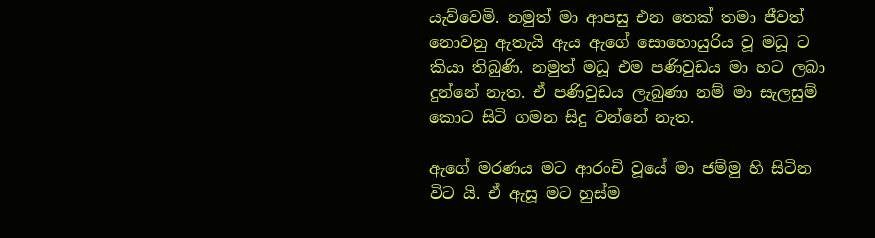යැව්වෙමි. නමුත් මා ආපසු එන තෙක් තමා ජීවත් නොවනු ඇතැයි ඇය ඇගේ සොහොයුරිය වූ මධූ ට කියා තිබුණි. නමුත් මධූ එම පණිවුඩය මා හට ලබා දුන්නේ නැත. ඒ පණිවුඩය ලැබුණා නම් මා සැලසුම් කොට සිටි ගමන සිදු වන්නේ නැත.

ඇගේ මරණය මට ආරංචි වූයේ මා ජම්මු හි සිටින විට යි. ඒ ඇසූ මට හුස්ම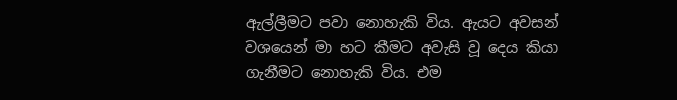ඇල්ලීමට පවා නොහැකි විය. ඇයට අවසන් වශයෙන් මා හට කීමට අවැසි වූ දෙය කියා ගැනීමට නොහැකි විය. එම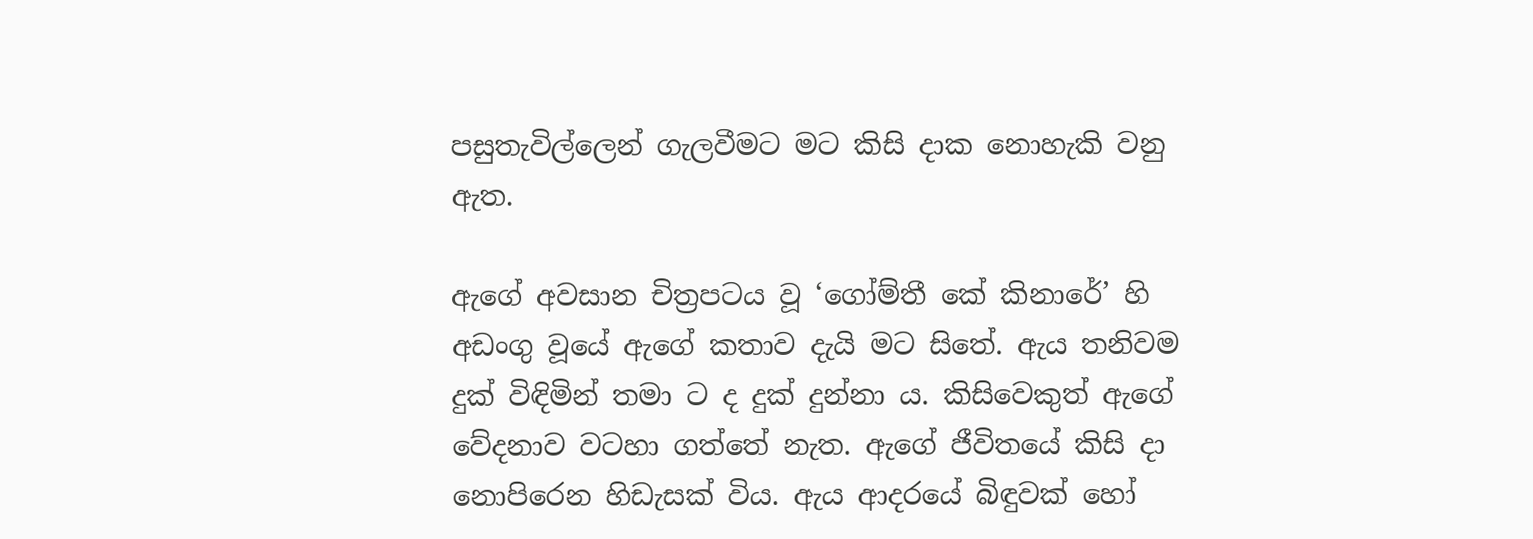පසුතැවිල්ලෙන් ගැලවීමට මට කිසි දාක නොහැකි වනු ඇත.

ඇගේ අවසාන චිත්‍රපටය වූ ‘ගෝම්තී කේ කිනාරේ’ හි අඩංගු වූයේ ඇගේ කතාව දැයි මට සිතේ. ඇය තනිවම දුක් විඳිමින් තමා ට ද දුක් දුන්නා ය. කිසිවෙකුත් ඇගේ වේදනාව වටහා ගත්තේ නැත. ඇගේ ජීවිතයේ කිසි දා නොපිරෙන හිඩැසක් විය. ඇය ආදරයේ බිඳුවක් හෝ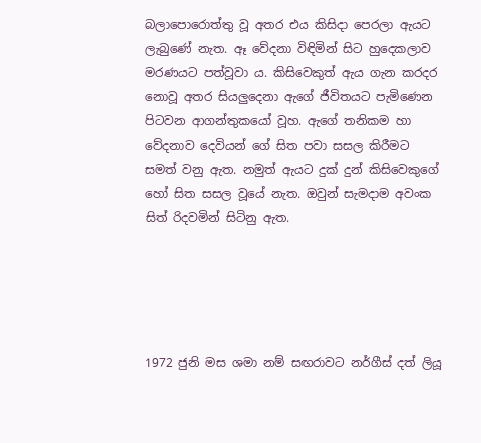බලාපොරොත්තු වූ අතර එය කිසිදා පෙරලා ඇයට ලැබුණේ නැත. ඈ වේදනා විඳිමින් සිට හුදෙකලාව මරණයට පත්වූවා ය. කිසිවෙකුත් ඇය ගැන කරදර නොවූ අතර සියලුදෙනා ඇගේ ජීවිතයට පැමිණෙන පිටවන ආගන්තුකයෝ වූහ. ඇගේ තනිකම හා වේදනාව දෙවියන් ගේ සිත පවා සසල කිරීමට සමත් වනු ඇත. නමුත් ඇයට දුක් දුන් කිසිවෙකුගේ හෝ සිත සසල වූයේ නැත. ඔවුන් සැමදාම අවංක සිත් රිදවමින් සිටිනු ඇත.





1972 ජුනි මස ශමා නම් සඟරාවට නර්ගීස් දත් ලියූ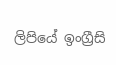ලිපියේ ඉංග්‍රීසි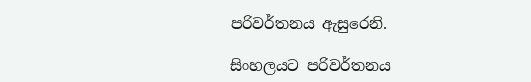පරිවර්තනය ඇසුරෙනි.

සිංහලයට පරිවර්තනය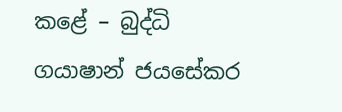කළේ – බුද්ධි ගයාෂාන් ජයසේකර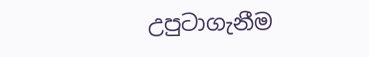උපුටාගැනීම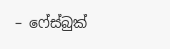– ෆේස්බුක්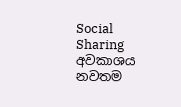Social Sharing
අවකාශය නවතම